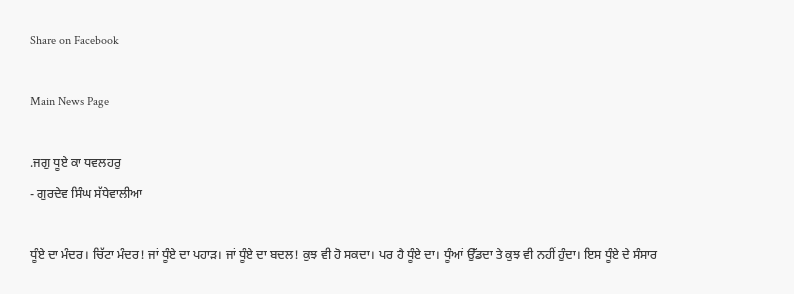Share on Facebook

Main News Page

.ਜਗੁ ਧੂਏ ਕਾ ਧਵਲਹਰੁ
- ਗੁਰਦੇਵ ਸਿੰਘ ਸੱਧੇਵਾਲੀਆ

ਧੂੰਏ ਦਾ ਮੰਦਰ। ਚਿੱਟਾ ਮੰਦਰ! ਜਾਂ ਧੂੰਏ ਦਾ ਪਹਾੜ। ਜਾਂ ਧੂੰਏ ਦਾ ਬਦਲ! ਕੁਝ ਵੀ ਹੋ ਸਕਦਾ। ਪਰ ਹੈ ਧੂੰਏ ਦਾ। ਧੂੰਆਂ ਉੱਡਦਾ ਤੇ ਕੁਝ ਵੀ ਨਹੀਂ ਹੁੰਦਾ। ਇਸ ਧੂੰਏ ਦੇ ਸੰਸਾਰ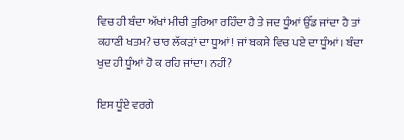ਵਿਚ ਹੀ ਬੰਦਾ ਅੱਖਾਂ ਮੀਚੀ ਤੁਰਿਆ ਰਹਿੰਦਾ ਹੈ ਤੇ ਜਦ ਧੂੰਆਂ ਉੱਡ ਜਾਂਦਾ ਹੈ ਤਾਂ ਕਹਾਣੀ ਖਤਮ? ਚਾਰ ਲੱਕੜਾਂ ਦਾ ਧੂਆਂ! ਜਾਂ ਬਕਸੇ ਵਿਚ ਪਏ ਦਾ ਧੂੰਆਂ। ਬੰਦਾ ਖੁਦ ਹੀ ਧੂੰਆਂ ਹੋ ਕ ਰਹਿ ਜਾਂਦਾ। ਨਹੀਂ?

ਇਸ ਧੂੰਏ ਵਰਗੇ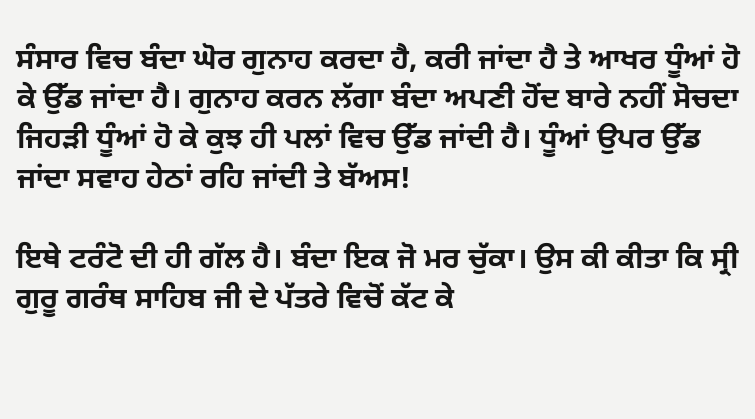ਸੰਸਾਰ ਵਿਚ ਬੰਦਾ ਘੋਰ ਗੁਨਾਹ ਕਰਦਾ ਹੈ, ਕਰੀ ਜਾਂਦਾ ਹੈ ਤੇ ਆਖਰ ਧੂੰਆਂ ਹੋ ਕੇ ਉੱਡ ਜਾਂਦਾ ਹੈ। ਗੁਨਾਹ ਕਰਨ ਲੱਗਾ ਬੰਦਾ ਅਪਣੀ ਹੋਂਦ ਬਾਰੇ ਨਹੀਂ ਸੋਚਦਾ ਜਿਹੜੀ ਧੂੰਆਂ ਹੋ ਕੇ ਕੁਝ ਹੀ ਪਲਾਂ ਵਿਚ ਉੱਡ ਜਾਂਦੀ ਹੈ। ਧੂੰਆਂ ਉਪਰ ਉੱਡ ਜਾਂਦਾ ਸਵਾਹ ਹੇਠਾਂ ਰਹਿ ਜਾਂਦੀ ਤੇ ਬੱਅਸ!

ਇਥੇ ਟਰੰਟੋ ਦੀ ਹੀ ਗੱਲ ਹੈ। ਬੰਦਾ ਇਕ ਜੋ ਮਰ ਚੁੱਕਾ। ਉਸ ਕੀ ਕੀਤਾ ਕਿ ਸ੍ਰੀ ਗੁਰੂ ਗਰੰਥ ਸਾਹਿਬ ਜੀ ਦੇ ਪੱਤਰੇ ਵਿਚੋਂ ਕੱਟ ਕੇ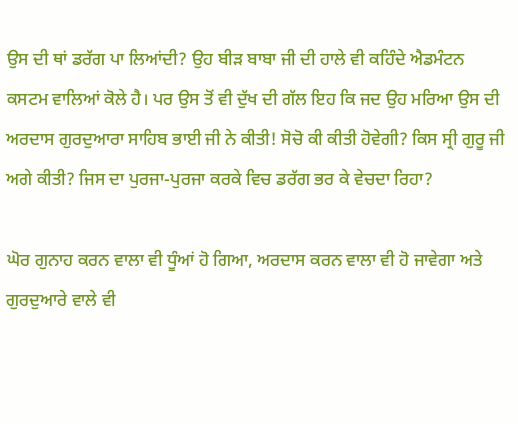ਉਸ ਦੀ ਥਾਂ ਡਰੱਗ ਪਾ ਲਿਆਂਦੀ? ਉਹ ਬੀੜ ਬਾਬਾ ਜੀ ਦੀ ਹਾਲੇ ਵੀ ਕਹਿੰਦੇ ਐਡਮੰਟਨ ਕਸਟਮ ਵਾਲਿਆਂ ਕੋਲੇ ਹੈ। ਪਰ ਉਸ ਤੋਂ ਵੀ ਦੁੱਖ ਦੀ ਗੱਲ ਇਹ ਕਿ ਜਦ ਉਹ ਮਰਿਆ ਉਸ ਦੀ ਅਰਦਾਸ ਗੁਰਦੁਆਰਾ ਸਾਹਿਬ ਭਾਈ ਜੀ ਨੇ ਕੀਤੀ! ਸੋਚੋ ਕੀ ਕੀਤੀ ਹੋਵੇਗੀ? ਕਿਸ ਸ੍ਰੀ ਗੁਰੂ ਜੀ ਅਗੇ ਕੀਤੀ? ਜਿਸ ਦਾ ਪੁਰਜਾ-ਪੁਰਜਾ ਕਰਕੇ ਵਿਚ ਡਰੱਗ ਭਰ ਕੇ ਵੇਚਦਾ ਰਿਹਾ?

ਘੋਰ ਗੁਨਾਹ ਕਰਨ ਵਾਲਾ ਵੀ ਧੂੰਆਂ ਹੋ ਗਿਆ, ਅਰਦਾਸ ਕਰਨ ਵਾਲਾ ਵੀ ਹੋ ਜਾਵੇਗਾ ਅਤੇ ਗੁਰਦੁਆਰੇ ਵਾਲੇ ਵੀ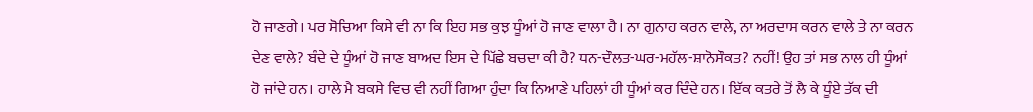ਹੋ ਜਾਣਗੇ। ਪਰ ਸੋਚਿਆ ਕਿਸੇ ਵੀ ਨਾ ਕਿ ਇਹ ਸਭ ਕੁਝ ਧੂੰਆਂ ਹੋ ਜਾਣ ਵਾਲਾ ਹੈ। ਨਾ ਗੁਨਾਹ ਕਰਨ ਵਾਲੇ, ਨਾ ਅਰਦਾਸ ਕਰਨ ਵਾਲੇ ਤੇ ਨਾ ਕਰਨ ਦੇਣ ਵਾਲੇ? ਬੰਦੇ ਦੇ ਧੂੰਆਂ ਹੋ ਜਾਣ ਬਾਅਦ ਇਸ ਦੇ ਪਿੱਛੇ ਬਚਦਾ ਕੀ ਹੈ? ਧਨ-ਦੌਲਤ-ਘਰ-ਮਹੱਲ-ਸ਼ਾਨੋਸੌਕਤ? ਨਹੀਂ! ਉਹ ਤਾਂ ਸਭ ਨਾਲ ਹੀ ਧੂੰਆਂ ਹੋ ਜਾਂਦੇ ਹਨ। ਹਾਲੇ ਮੈ ਬਕਸੇ ਵਿਚ ਵੀ ਨਹੀਂ ਗਿਆ ਹੁੰਦਾ ਕਿ ਨਿਆਣੇ ਪਹਿਲਾਂ ਹੀ ਧੂੰਆਂ ਕਰ ਦਿੰਦੇ ਹਨ। ਇੱਕ ਕਤਰੇ ਤੋਂ ਲੈ ਕੇ ਧੂੰਏ ਤੱਕ ਦੀ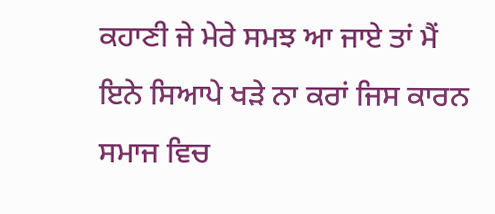ਕਹਾਣੀ ਜੇ ਮੇਰੇ ਸਮਝ ਆ ਜਾਏ ਤਾਂ ਮੈਂ ਇਨੇ ਸਿਆਪੇ ਖੜੇ ਨਾ ਕਰਾਂ ਜਿਸ ਕਾਰਨ ਸਮਾਜ ਵਿਚ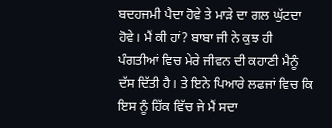ਬਦਹਜਮੀ ਪੈਦਾ ਹੋਵੇ ਤੇ ਮਾੜੇ ਦਾ ਗਲ ਘੁੱਟਦਾ ਹੋਵੇ। ਮੈਂ ਕੀ ਹਾਂ? ਬਾਬਾ ਜੀ ਨੇ ਕੁਝ ਹੀ ਪੰਗਤੀਆਂ ਵਿਚ ਮੇਰੇ ਜੀਵਨ ਦੀ ਕਹਾਣੀ ਮੈਨੂੰ ਦੱਸ ਦਿੱਤੀ ਹੈ। ਤੇ ਇਨੇ ਪਿਆਰੇ ਲਫਜਾਂ ਵਿਚ ਕਿ ਇਸ ਨੂੰ ਹਿੱਕ ਵਿੱਚ ਜੇ ਮੈਂ ਸਦਾ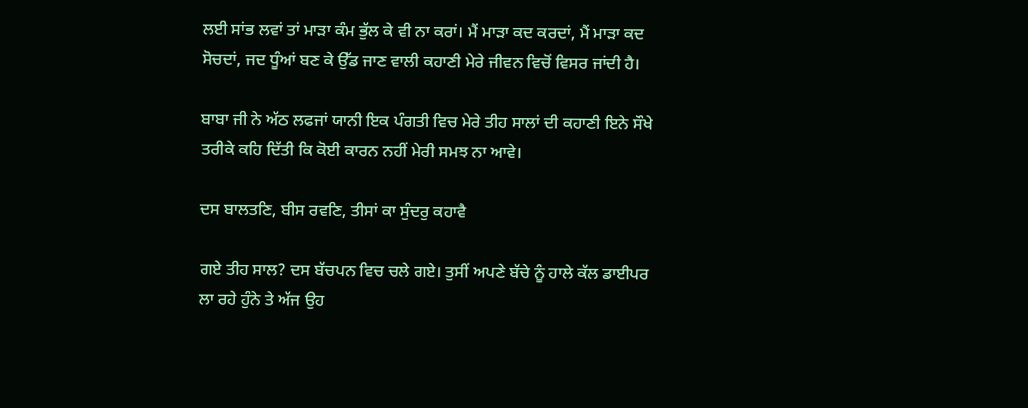ਲਈ ਸਾਂਭ ਲਵਾਂ ਤਾਂ ਮਾੜਾ ਕੰਮ ਭੁੱਲ ਕੇ ਵੀ ਨਾ ਕਰਾਂ। ਮੈਂ ਮਾੜਾ ਕਦ ਕਰਦਾਂ, ਮੈਂ ਮਾੜਾ ਕਦ ਸੋਚਦਾਂ, ਜਦ ਧੂੰਆਂ ਬਣ ਕੇ ਉੱਡ ਜਾਣ ਵਾਲੀ ਕਹਾਣੀ ਮੇਰੇ ਜੀਵਨ ਵਿਚੋਂ ਵਿਸਰ ਜਾਂਦੀ ਹੈ।

ਬਾਬਾ ਜੀ ਨੇ ਅੱਠ ਲਫਜਾਂ ਯਾਨੀ ਇਕ ਪੰਗਤੀ ਵਿਚ ਮੇਰੇ ਤੀਹ ਸਾਲਾਂ ਦੀ ਕਹਾਣੀ ਇਨੇ ਸੌਖੇ ਤਰੀਕੇ ਕਹਿ ਦਿੱਤੀ ਕਿ ਕੋਈ ਕਾਰਨ ਨਹੀਂ ਮੇਰੀ ਸਮਝ ਨਾ ਆਵੇ।

ਦਸ ਬਾਲਤਣਿ, ਬੀਸ ਰਵਣਿ, ਤੀਸਾਂ ਕਾ ਸੁੰਦਰੁ ਕਹਾਵੈ

ਗਏ ਤੀਹ ਸਾਲ? ਦਸ ਬੱਚਪਨ ਵਿਚ ਚਲੇ ਗਏ। ਤੁਸੀਂ ਅਪਣੇ ਬੱਚੇ ਨੂੰ ਹਾਲੇ ਕੱਲ ਡਾਈਪਰ ਲਾ ਰਹੇ ਹੁੰਨੇ ਤੇ ਅੱਜ ਉਹ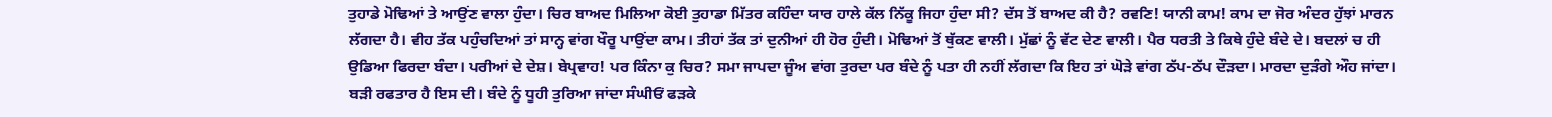ਤੁਹਾਡੇ ਮੋਢਿਆਂ ਤੇ ਆਉਂਣ ਵਾਲਾ ਹੁੰਦਾ। ਚਿਰ ਬਾਅਦ ਮਿਲਿਆ ਕੋਈ ਤੁਹਾਡਾ ਮਿੱਤਰ ਕਹਿੰਦਾ ਯਾਰ ਹਾਲੇ ਕੱਲ ਨਿੱਕੂ ਜਿਹਾ ਹੁੰਦਾ ਸੀ? ਦੱਸ ਤੋਂ ਬਾਅਦ ਕੀ ਹੈ? ਰਵਣਿ! ਯਾਨੀ ਕਾਮ! ਕਾਮ ਦਾ ਜੋਰ ਅੰਦਰ ਹੁੱਝਾਂ ਮਾਰਨ ਲੱਗਦਾ ਹੈ। ਵੀਹ ਤੱਕ ਪਹੁੰਚਦਿਆਂ ਤਾਂ ਸਾਨ੍ਹ ਵਾਂਗ ਖੌਰੂ ਪਾਉਂਦਾ ਕਾਮ। ਤੀਹਾਂ ਤੱਕ ਤਾਂ ਦੁਨੀਆਂ ਹੀ ਹੋਰ ਹੁੰਦੀ। ਮੋਢਿਆਂ ਤੋਂ ਥੁੱਕਣ ਵਾਲੀ। ਮੁੱਛਾਂ ਨੂੰ ਵੱਟ ਦੇਣ ਵਾਲੀ। ਪੈਰ ਧਰਤੀ ਤੇ ਕਿਥੇ ਹੁੰਦੇ ਬੰਦੇ ਦੇ। ਬਦਲਾਂ ਚ ਹੀ ਉਡਿਆ ਫਿਰਦਾ ਬੰਦਾ। ਪਰੀਆਂ ਦੇ ਦੇਸ਼। ਬੇਪ੍ਰਵਾਹ! ਪਰ ਕਿੰਨਾ ਕੁ ਚਿਰ? ਸਮਾ ਜਾਪਦਾ ਜੂੰਅ ਵਾਂਗ ਤੁਰਦਾ ਪਰ ਬੰਦੇ ਨੂੰ ਪਤਾ ਹੀ ਨਹੀਂ ਲੱਗਦਾ ਕਿ ਇਹ ਤਾਂ ਘੋੜੇ ਵਾਂਗ ਠੱਪ-ਠੱਪ ਦੌੜਦਾ। ਮਾਰਦਾ ਦੁੜੰਗੇ ਔਹ ਜਾਂਦਾ। ਬੜੀ ਰਫਤਾਰ ਹੈ ਇਸ ਦੀ। ਬੰਦੇ ਨੂੰ ਧੂਹੀ ਤੁਰਿਆ ਜਾਂਦਾ ਸੰਘੀਓਂ ਫੜਕੇ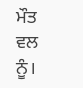ਮੌਤ ਵਲ ਨੂੰ।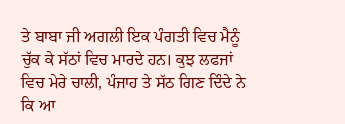ਤੇ ਬਾਬਾ ਜੀ ਅਗਲੀ ਇਕ ਪੰਗਤੀ ਵਿਚ ਮੈਨੂੰ ਚੁੱਕ ਕੇ ਸੱਠਾਂ ਵਿਚ ਮਾਰਦੇ ਹਨ। ਕੁਝ ਲਫਜਾਂ ਵਿਚ ਮੇਰੇ ਚਾਲੀ, ਪੰਜਾਹ ਤੇ ਸੱਠ ਗਿਣ ਦਿੰਦੇ ਨੇ ਕਿ ਆ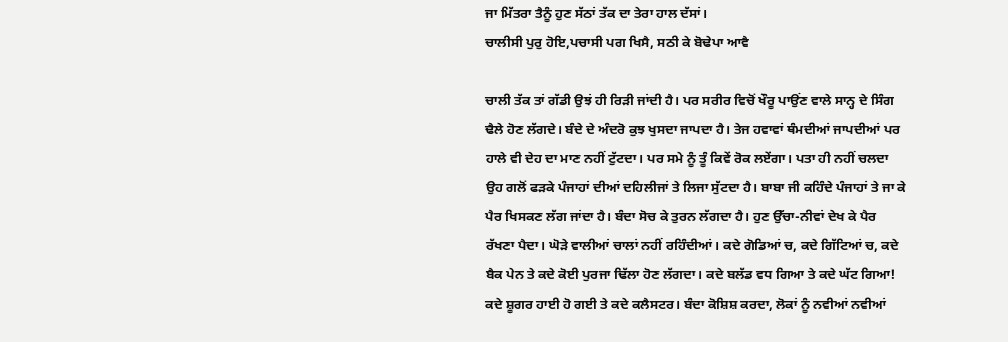ਜਾ ਮਿੱਤਰਾ ਤੈਨੂੰ ਹੁਣ ਸੱਠਾਂ ਤੱਕ ਦਾ ਤੇਰਾ ਹਾਲ ਦੱਸਾਂ।
ਚਾਲੀਸੀ ਪੁਰੁ ਹੋਇ,ਪਚਾਸੀ ਪਗ ਖਿਸੈ, ਸਠੀ ਕੇ ਬੋਢੇਪਾ ਆਵੈ

ਚਾਲੀ ਤੱਕ ਤਾਂ ਗੱਡੀ ਉਝਂ ਹੀ ਰਿੜੀ ਜਾਂਦੀ ਹੈ। ਪਰ ਸਰੀਰ ਵਿਚੋਂ ਖੌਰੂ ਪਾਉਂਣ ਵਾਲੇ ਸਾਨ੍ਹ ਦੇ ਸਿੰਗ ਢੈਲੇ ਹੋਣ ਲੱਗਦੇ। ਬੰਦੇ ਦੇ ਅੰਦਰੋ ਕੁਝ ਖੁਸਦਾ ਜਾਪਦਾ ਹੈ। ਤੇਜ ਹਵਾਵਾਂ ਥੰਮਦੀਆਂ ਜਾਪਦੀਆਂ ਪਰ ਹਾਲੇ ਵੀ ਦੇਹ ਦਾ ਮਾਣ ਨਹੀਂ ਟੁੱਟਦਾ। ਪਰ ਸਮੇ ਨੂੰ ਤੂੰ ਕਿਵੇਂ ਰੋਕ ਲਏਂਗਾ। ਪਤਾ ਹੀ ਨਹੀਂ ਚਲਦਾ ਉਹ ਗਲੋਂ ਫੜਕੇ ਪੰਜਾਹਾਂ ਦੀਆਂ ਦਹਿਲੀਜਾਂ ਤੇ ਲਿਜਾ ਸੁੱਟਦਾ ਹੈ। ਬਾਬਾ ਜੀ ਕਹਿੰਦੇ ਪੰਜਾਹਾਂ ਤੇ ਜਾ ਕੇ ਪੈਰ ਖਿਸਕਣ ਲੱਗ ਜਾਂਦਾ ਹੈ। ਬੰਦਾ ਸੋਚ ਕੇ ਤੁਰਨ ਲੱਗਦਾ ਹੈ। ਹੁਣ ਉੱਚਾ-ਨੀਵਾਂ ਦੇਖ ਕੇ ਪੈਰ ਰੱਖਣਾ ਪੈਦਾ। ਘੋੜੇ ਵਾਲੀਆਂ ਚਾਲਾਂ ਨਹੀਂ ਰਹਿੰਦੀਆਂ। ਕਦੇ ਗੋਡਿਆਂ ਚ, ਕਦੇ ਗਿੱਟਿਆਂ ਚ, ਕਦੇ ਬੈਕ ਪੇਨ ਤੇ ਕਦੇ ਕੋਈ ਪੁਰਜਾ ਢਿੱਲਾ ਹੋਣ ਲੱਗਦਾ। ਕਦੇ ਬਲੱਡ ਵਧ ਗਿਆ ਤੇ ਕਦੇ ਘੱਟ ਗਿਆ! ਕਦੇ ਸ਼ੂਗਰ ਹਾਈ ਹੋ ਗਈ ਤੇ ਕਦੇ ਕਲੈਸਟਰ। ਬੰਦਾ ਕੋਸ਼ਿਸ਼ ਕਰਦਾ, ਲੋਕਾਂ ਨੂੰ ਨਵੀਆਂ ਨਵੀਆਂ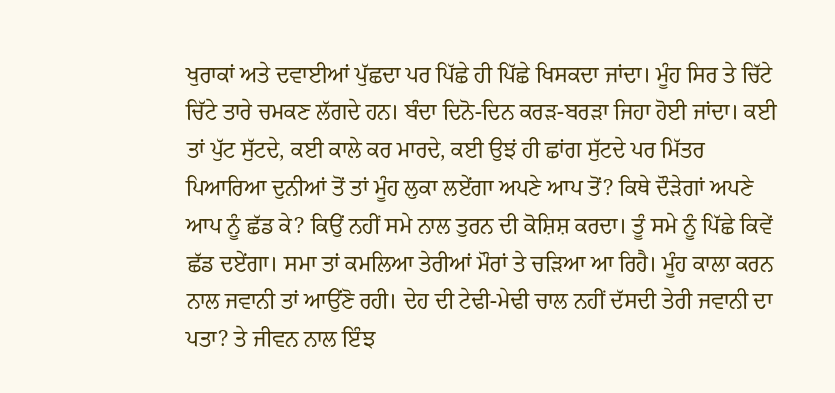ਖੁਰਾਕਾਂ ਅਤੇ ਦਵਾਈਆਂ ਪੁੱਛਦਾ ਪਰ ਪਿੱਛੇ ਹੀ ਪਿੱਛੇ ਖਿਸਕਦਾ ਜਾਂਦਾ। ਮੂੰਹ ਸਿਰ ਤੇ ਚਿੱਟੇ ਚਿੱਟੇ ਤਾਰੇ ਚਮਕਣ ਲੱਗਦੇ ਹਨ। ਬੰਦਾ ਦਿਨੋ-ਦਿਨ ਕਰੜ-ਬਰੜਾ ਜਿਹਾ ਹੋਈ ਜਾਂਦਾ। ਕਈ ਤਾਂ ਪੁੱਟ ਸੁੱਟਦੇ, ਕਈ ਕਾਲੇ ਕਰ ਮਾਰਦੇ, ਕਈ ਉਝਂ ਹੀ ਛਾਂਗ ਸੁੱਟਦੇ ਪਰ ਮਿੱਤਰ ਪਿਆਰਿਆ ਦੁਨੀਆਂ ਤੋਂ ਤਾਂ ਮੂੰਹ ਲੁਕਾ ਲਏਂਗਾ ਅਪਣੇ ਆਪ ਤੋਂ? ਕਿਥੇ ਦੌੜੇਗਾਂ ਅਪਣੇ ਆਪ ਨੂੰ ਛੱਡ ਕੇ? ਕਿਉਂ ਨਹੀਂ ਸਮੇ ਨਾਲ ਤੁਰਨ ਦੀ ਕੋਸ਼ਿਸ਼ ਕਰਦਾ। ਤੂੰ ਸਮੇ ਨੂੰ ਪਿੱਛੇ ਕਿਵੇਂ ਛੱਡ ਦਏਂਗਾ। ਸਮਾ ਤਾਂ ਕਮਲਿਆ ਤੇਰੀਆਂ ਮੌਰਾਂ ਤੇ ਚੜਿਆ ਆ ਰਿਹੈ। ਮੂੰਹ ਕਾਲਾ ਕਰਨ ਨਾਲ ਜਵਾਨੀ ਤਾਂ ਆਉਂਣੋ ਰਹੀ। ਦੇਹ ਦੀ ਟੇਢੀ-ਮੇਢੀ ਚਾਲ ਨਹੀਂ ਦੱਸਦੀ ਤੇਰੀ ਜਵਾਨੀ ਦਾ ਪਤਾ? ਤੇ ਜੀਵਨ ਨਾਲ ਇੰਝ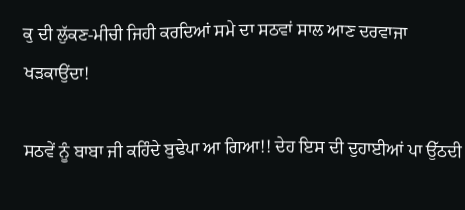ਕੁ ਦੀ ਲੁੱਕਣ-ਮੀਚੀ ਜਿਹੀ ਕਰਦਿਆਂ ਸਮੇ ਦਾ ਸਠਵਾਂ ਸਾਲ ਆਣ ਦਰਵਾਜਾ ਖੜਕਾਉਂਦਾ!

ਸਠਵੇਂ ਨੂੰ ਬਾਬਾ ਜੀ ਕਹਿੰਦੇ ਬੁਢੇਪਾ ਆ ਗਿਆ!! ਦੇਹ ਇਸ ਦੀ ਦੁਹਾਈਆਂ ਪਾ ਉੱਠਦੀ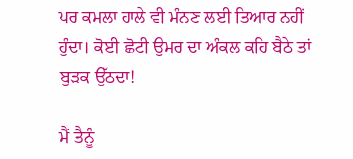ਪਰ ਕਮਲਾ ਹਾਲੇ ਵੀ ਮੰਨਣ ਲਈ ਤਿਆਰ ਨਹੀਂ ਹੁੰਦਾ। ਕੋਈ ਛੋਟੀ ਉਮਰ ਦਾ ਅੰਕਲ ਕਹਿ ਬੈਠੇ ਤਾਂ ਬੁੜਕ ਉੱਠਦਾ!

ਮੈਂ ਤੈਨੂੰ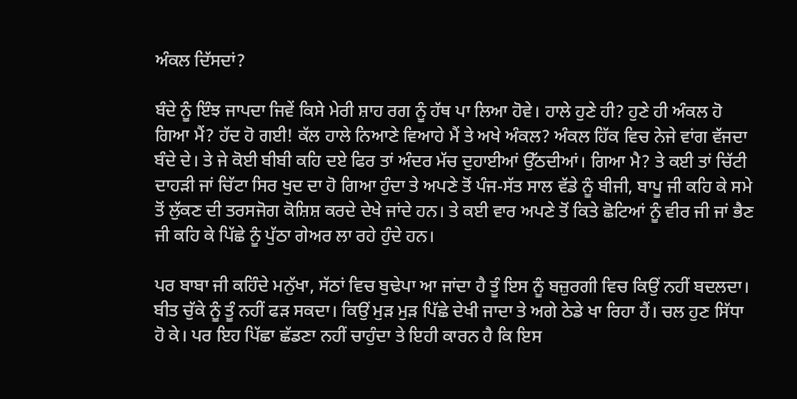ਅੰਕਲ ਦਿੱਸਦਾਂ?

ਬੰਦੇ ਨੂੰ ਇੰਝ ਜਾਪਦਾ ਜਿਵੇਂ ਕਿਸੇ ਮੇਰੀ ਸ਼ਾਹ ਰਗ ਨੂੰ ਹੱਥ ਪਾ ਲਿਆ ਹੋਵੇ। ਹਾਲੇ ਹੁਣੇ ਹੀ? ਹੁਣੇ ਹੀ ਅੰਕਲ ਹੋ ਗਿਆ ਮੈਂ? ਹੱਦ ਹੋ ਗਈ! ਕੱਲ ਹਾਲੇ ਨਿਆਣੇ ਵਿਆਹੇ ਮੈਂ ਤੇ ਅਖੇ ਅੰਕਲ? ਅੰਕਲ ਹਿੱਕ ਵਿਚ ਨੇਜੇ ਵਾਂਗ ਵੱਜਦਾ ਬੰਦੇ ਦੇ। ਤੇ ਜੇ ਕੋਈ ਬੀਬੀ ਕਹਿ ਦਏ ਫਿਰ ਤਾਂ ਅੰਦਰ ਮੱਚ ਦੁਹਾਈਆਂ ਉੱਠਦੀਆਂ। ਗਿਆ ਮੈ? ਤੇ ਕਈ ਤਾਂ ਚਿੱਟੀ ਦਾਹੜੀ ਜਾਂ ਚਿੱਟਾ ਸਿਰ ਖੁਦ ਦਾ ਹੋ ਗਿਆ ਹੁੰਦਾ ਤੇ ਅਪਣੇ ਤੋਂ ਪੰਜ-ਸੱਤ ਸਾਲ ਵੱਡੇ ਨੂੰ ਬੀਜੀ, ਬਾਪੂ ਜੀ ਕਹਿ ਕੇ ਸਮੇ ਤੋਂ ਲੁੱਕਣ ਦੀ ਤਰਸਜੋਗ ਕੋਸ਼ਿਸ਼ ਕਰਦੇ ਦੇਖੇ ਜਾਂਦੇ ਹਨ। ਤੇ ਕਈ ਵਾਰ ਅਪਣੇ ਤੋਂ ਕਿਤੇ ਛੋਟਿਆਂ ਨੂੰ ਵੀਰ ਜੀ ਜਾਂ ਭੈਣ ਜੀ ਕਹਿ ਕੇ ਪਿੱਛੇ ਨੂੰ ਪੁੱਠਾ ਗੇਅਰ ਲਾ ਰਹੇ ਹੁੰਦੇ ਹਨ।

ਪਰ ਬਾਬਾ ਜੀ ਕਹਿੰਦੇ ਮਨੁੱਖਾ, ਸੱਠਾਂ ਵਿਚ ਬੁਢੇਪਾ ਆ ਜਾਂਦਾ ਹੈ ਤੂੰ ਇਸ ਨੂੰ ਬਜ਼ੁਰਗੀ ਵਿਚ ਕਿਉਂ ਨਹੀਂ ਬਦਲਦਾ। ਬੀਤ ਚੁੱਕੇ ਨੂੰ ਤੂੰ ਨਹੀਂ ਫੜ ਸਕਦਾ। ਕਿਉਂ ਮੁੜ ਮੁੜ ਪਿੱਛੇ ਦੇਖੀ ਜਾਦਾ ਤੇ ਅਗੇ ਠੇਡੇ ਖਾ ਰਿਹਾ ਹੈਂ। ਚਲ ਹੁਣ ਸਿੱਧਾ ਹੋ ਕੇ। ਪਰ ਇਹ ਪਿੱਛਾ ਛੱਡਣਾ ਨਹੀਂ ਚਾਹੁੰਦਾ ਤੇ ਇਹੀ ਕਾਰਨ ਹੈ ਕਿ ਇਸ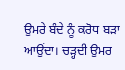ਉਮਰੇ ਬੰਦੇ ਨੂੰ ਕਰੋਧ ਬੜਾ ਆਉਂਦਾ। ਚੜ੍ਹਦੀ ਉਮਰ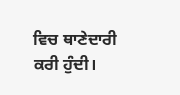ਵਿਚ ਥਾਣੇਦਾਰੀ ਕਰੀ ਹੁੰਦੀ।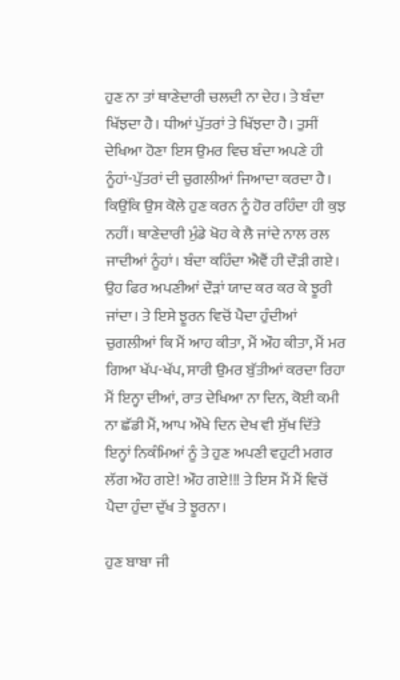ਹੁਣ ਨਾ ਤਾਂ ਥਾਣੇਦਾਰੀ ਚਲਦੀ ਨਾ ਦੇਹ। ਤੇ ਬੰਦਾ ਖਿੱਝਦਾ ਹੈ। ਧੀਆਂ ਪੁੱਤਰਾਂ ਤੇ ਖਿੱਝਦਾ ਹੈ। ਤੁਸੀਂ ਦੇਖਿਆ ਹੋਣਾ ਇਸ ਉਮਰ ਵਿਚ ਬੰਦਾ ਅਪਣੇ ਹੀ ਨੂੰਹਾਂ-ਪੁੱਤਰਾਂ ਦੀ ਚੁਗਲੀਆਂ ਜਿਆਦਾ ਕਰਦਾ ਹੈ। ਕਿਉਂਕਿ ਉਸ ਕੋਲੇ ਹੁਣ ਕਰਨ ਨੂੰ ਹੋਰ ਰਹਿੰਦਾ ਹੀ ਕੁਝ ਨਹੀਂ। ਥਾਣੇਦਾਰੀ ਮੁੰਡੇ ਖੋਹ ਕੇ ਲੈ ਜਾਂਦੇ ਨਾਲ ਰਲ ਜਾਦੀਆਂ ਨੂੰਹਾਂ। ਬੰਦਾ ਕਹਿੰਦਾ ਐਵੈਂ ਹੀ ਦੌੜੀ ਗਏ। ਉਹ ਫਿਰ ਅਪਣੀਆਂ ਦੌੜਾਂ ਯਾਦ ਕਰ ਕਰ ਕੇ ਝੂਰੀ ਜਾਂਦਾ। ਤੇ ਇਸੇ ਝੂਰਨ ਵਿਚੋਂ ਪੈਦਾ ਹੁੰਦੀਆਂ ਚੁਗਲੀਆਂ ਕਿ ਮੈਂ ਆਹ ਕੀਤਾ, ਮੈਂ ਔਹ ਕੀਤਾ, ਮੈਂ ਮਰ ਗਿਆ ਖੱਪ-ਖੱਪ, ਸਾਰੀ ਉਮਰ ਬੁੱਤੀਆਂ ਕਰਦਾ ਰਿਹਾ ਮੈਂ ਇਨ੍ਹਾ ਦੀਆਂ, ਰਾਤ ਦੇਖਿਆ ਨਾ ਦਿਨ, ਕੋਈ ਕਮੀ ਨਾ ਛੱਡੀ ਮੈਂ, ਆਪ ਔਖੇ ਦਿਨ ਦੇਖ ਵੀ ਸੁੱਖ ਦਿੱਤੇ ਇਨ੍ਹਾਂ ਨਿਕੰਮਿਆਂ ਨੂੰ ਤੇ ਹੁਣ ਅਪਣੀ ਵਹੁਟੀ ਮਗਰ ਲੱਗ ਔਹ ਗਏ! ਔਹ ਗਏ!!! ਤੇ ਇਸ ਮੈਂ ਮੈਂ ਵਿਚੋਂ ਪੈਦਾ ਹੁੰਦਾ ਦੁੱਖ ਤੇ ਝੂਰਨਾ।

ਹੁਣ ਬਾਬਾ ਜੀ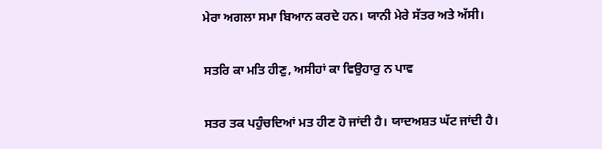ਮੇਰਾ ਅਗਲਾ ਸਮਾ ਬਿਆਨ ਕਰਦੇ ਹਨ। ਯਾਨੀ ਮੇਰੇ ਸੱਤਰ ਅਤੇ ਅੱਸੀ।

ਸਤਰਿ ਕਾ ਮਤਿ ਹੀਣੁ, ਅਸੀਹਾਂ ਕਾ ਵਿਉਹਾਰੁ ਨ ਪਾਵ

ਸਤਰ ਤਕ ਪਹੁੰਚਦਿਆਂ ਮਤ ਹੀਣ ਹੋ ਜਾਂਦੀ ਹੈ। ਯਾਦਅਸ਼ਤ ਘੱਟ ਜਾਂਦੀ ਹੈ।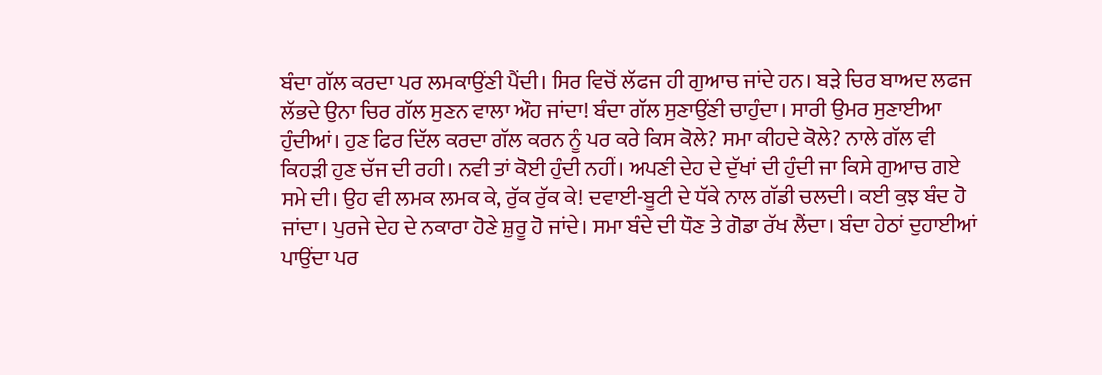ਬੰਦਾ ਗੱਲ ਕਰਦਾ ਪਰ ਲਮਕਾਉਂਣੀ ਪੈਂਦੀ। ਸਿਰ ਵਿਚੋਂ ਲੱਫਜ ਹੀ ਗੁਆਚ ਜਾਂਦੇ ਹਨ। ਬੜੇ ਚਿਰ ਬਾਅਦ ਲਫਜ ਲੱਭਦੇ ਉਨਾ ਚਿਰ ਗੱਲ ਸੁਣਨ ਵਾਲਾ ਔਹ ਜਾਂਦਾ! ਬੰਦਾ ਗੱਲ ਸੁਣਾਉਂਣੀ ਚਾਹੁੰਦਾ। ਸਾਰੀ ਉਮਰ ਸੁਣਾਈਆ ਹੁੰਦੀਆਂ। ਹੁਣ ਫਿਰ ਦਿੱਲ ਕਰਦਾ ਗੱਲ ਕਰਨ ਨੂੰ ਪਰ ਕਰੇ ਕਿਸ ਕੋਲੇ? ਸਮਾ ਕੀਹਦੇ ਕੋਲੇ? ਨਾਲੇ ਗੱਲ ਵੀ ਕਿਹੜੀ ਹੁਣ ਚੱਜ ਦੀ ਰਹੀ। ਨਵੀ ਤਾਂ ਕੋਈ ਹੁੰਦੀ ਨਹੀਂ। ਅਪਣੀ ਦੇਹ ਦੇ ਦੁੱਖਾਂ ਦੀ ਹੁੰਦੀ ਜਾ ਕਿਸੇ ਗੁਆਚ ਗਏ ਸਮੇ ਦੀ। ਉਹ ਵੀ ਲਮਕ ਲਮਕ ਕੇ, ਰੁੱਕ ਰੁੱਕ ਕੇ! ਦਵਾਈ-ਬੂਟੀ ਦੇ ਧੱਕੇ ਨਾਲ ਗੱਡੀ ਚਲਦੀ। ਕਈ ਕੁਝ ਬੰਦ ਹੋ ਜਾਂਦਾ। ਪੁਰਜੇ ਦੇਹ ਦੇ ਨਕਾਰਾ ਹੋਣੇ ਸ਼ੁਰੂ ਹੋ ਜਾਂਦੇ। ਸਮਾ ਬੰਦੇ ਦੀ ਧੌਣ ਤੇ ਗੋਡਾ ਰੱਖ ਲੈਂਦਾ। ਬੰਦਾ ਹੇਠਾਂ ਦੁਹਾਈਆਂ ਪਾਉਂਦਾ ਪਰ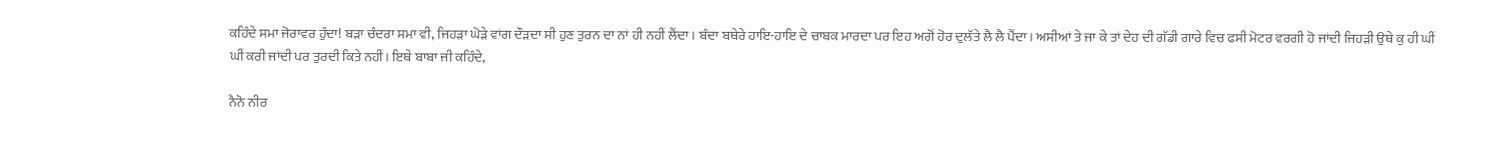ਕਹਿੰਦੇ ਸਮਾ ਜੋਰਾਵਰ ਹੁੰਦਾ! ਬੜਾ ਚੰਦਰਾ ਸਮਾ ਵੀ, ਜਿਹੜਾ ਘੋੜੇ ਵਾਂਗ ਦੌੜਦਾ ਸੀ ਹੁਣ ਤੁਰਨ ਦਾ ਨਾਂ ਹੀ ਨਹੀਂ ਲੈਂਦਾ। ਬੰਦਾ ਬਥੇਰੇ ਹਾਇ-ਹਾਇ ਦੇ ਚਾਬਕ ਮਾਰਦਾ ਪਰ ਇਹ ਅਗੋਂ ਹੋਰ ਦੁਲੱਤੇ ਲੈ ਲੈ ਪੈਂਦਾ। ਅਸੀਆਂ ਤੇ ਜਾ ਕੇ ਤਾਂ ਦੇਹ ਦੀ ਗੱਡੀ ਗਾਰੇ ਵਿਚ ਫਸੀ ਮੋਟਰ ਵਰਗੀ ਹੋ ਜਾਂਦੀ ਜਿਹੜੀ ਉਥੇ ਕੁ ਹੀ ਘੀਂ ਘੀਂ ਕਰੀ ਜਾਂਦੀ ਪਰ ਤੁਰਦੀ ਕਿਤੇ ਨਹੀਂ। ਇਥੇ ਬਾਬਾ ਜੀ ਕਹਿੰਦੇ,

ਨੈਨੋ ਨੀਰ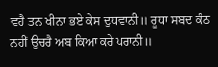ਵਹੈ ਤਨ ਖੀਨਾ ਭਏ ਕੇਸ ਦੁਧਵਾਨੀ॥ ਰੂਧਾ ਸਬਦ ਕੰਠ ਨਹੀਂ ਉਚਰੈ ਅਬ ਕਿਆ ਕਰੇ ਪਰਾਨੀ॥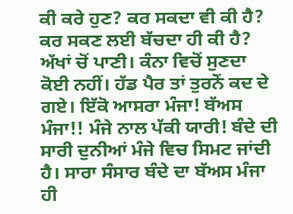ਕੀ ਕਰੇ ਹੁਣ? ਕਰ ਸਕਦਾ ਵੀ ਕੀ ਹੈ? ਕਰ ਸਕਣ ਲਈ ਬੱਚਦਾ ਹੀ ਕੀ ਹੈ? ਅੱਖਾਂ ਚੋਂ ਪਾਣੀ। ਕੰਨਾ ਵਿਚੋਂ ਸੁਣਦਾ ਕੋਈ ਨਹੀਂ। ਹੱਡ ਪੈਰ ਤਾਂ ਤੁਰਨੋਂ ਕਦ ਦੇ ਗਏ। ਇੱਕੋ ਆਸਰਾ ਮੰਜਾ! ਬੱਅਸ ਮੰਜਾ!! ਮੰਜੇ ਨਾਲ ਪੱਕੀ ਯਾਰੀ! ਬੰਦੇ ਦੀ ਸਾਰੀ ਦੁਨੀਆਂ ਮੰਜੇ ਵਿਚ ਸਿਮਟ ਜਾਂਦੀ ਹੈ। ਸਾਰਾ ਸੰਸਾਰ ਬੰਦੇ ਦਾ ਬੱਅਸ ਮੰਜਾ ਹੀ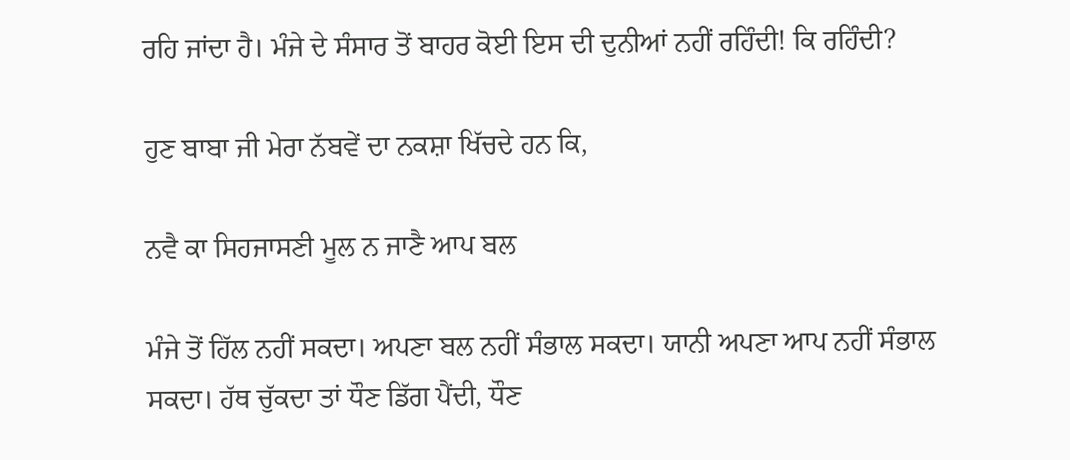ਰਹਿ ਜਾਂਦਾ ਹੈ। ਮੰਜੇ ਦੇ ਸੰਸਾਰ ਤੋਂ ਬਾਹਰ ਕੋਈ ਇਸ ਦੀ ਦੁਨੀਆਂ ਨਹੀਂ ਰਹਿੰਦੀ! ਕਿ ਰਹਿੰਦੀ?

ਹੁਣ ਬਾਬਾ ਜੀ ਮੇਰਾ ਨੱਬਵੇਂ ਦਾ ਨਕਸ਼ਾ ਖਿੱਚਦੇ ਹਨ ਕਿ,

ਨਵੈ ਕਾ ਸਿਹਜਾਸਣੀ ਮੂਲ ਨ ਜਾਣੈ ਆਪ ਬਲ

ਮੰਜੇ ਤੋਂ ਹਿੱਲ ਨਹੀਂ ਸਕਦਾ। ਅਪਣਾ ਬਲ ਨਹੀਂ ਸੰਭਾਲ ਸਕਦਾ। ਯਾਨੀ ਅਪਣਾ ਆਪ ਨਹੀਂ ਸੰਭਾਲ ਸਕਦਾ। ਹੱਥ ਚੁੱਕਦਾ ਤਾਂ ਧੌਣ ਡਿੱਗ ਪੈਂਦੀ, ਧੌਣ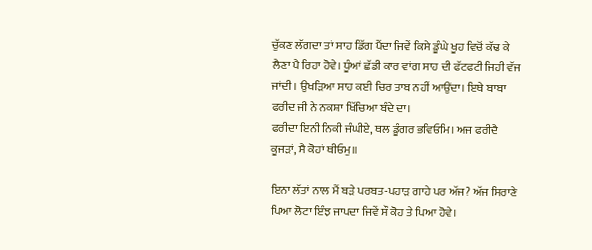ਚੁੱਕਣ ਲੱਗਦਾ ਤਾਂ ਸਾਹ ਡਿੱਗ ਪੈਂਦਾ ਜਿਵੇਂ ਕਿਸੇ ਡੂੰਘੇ ਖੂਹ ਵਿਚੋਂ ਕੱਢ ਕੇ ਲੈਣਾ ਪੈ ਰਿਹਾ ਹੋਵੇ। ਧੂੰਆਂ ਛੱਡੀ ਕਾਰ ਵਾਂਗ ਸਾਹ ਦੀ ਫੱਟਫਟੀ ਜਿਹੀ ਵੱਜ ਜਾਂਦੀ। ਉਖੜਿਆ ਸਾਹ ਕਈ ਚਿਰ ਤਾਬ ਨਹੀਂ ਆਉਂਦਾ। ਇਥੇ ਬਾਬਾ ਫਰੀਦ ਜੀ ਨੇ ਨਕਸ਼ਾ ਖਿੱਚਿਆ ਬੰਦੇ ਦਾ।
ਫਰੀਦਾ ਇਨੀ ਨਿਕੀ ਜੰਘੀਏ, ਥਲ ਡੂੰਗਰ ਭਵਿਓਮਿ। ਅਜ ਫਰੀਦੈ ਕੂਜੜਾਂ, ਸੈ ਕੋਹਾਂ ਥੀਓਮੁ॥

ਇਨਾ ਲੱਤਾਂ ਨਾਲ ਮੈਂ ਬੜੇ ਪਰਬਤ-ਪਹਾੜ ਗਾਹੇ ਪਰ ਅੱਜ? ਅੱਜ ਸਿਰਾਣੇ ਪਿਆ ਲੋਟਾ ਇੰਝ ਜਾਪਦਾ ਜਿਵੇਂ ਸੌ ਕੋਹ ਤੇ ਪਿਆ ਹੋਵੇ।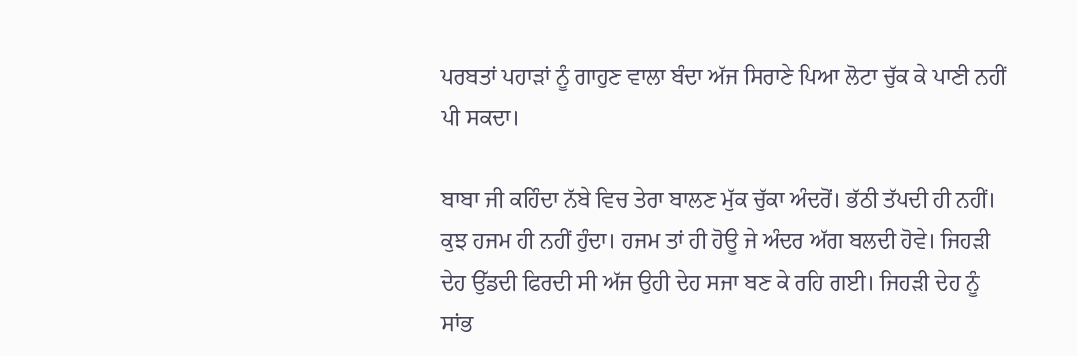ਪਰਬਤਾਂ ਪਹਾੜਾਂ ਨੂੰ ਗਾਹੁਣ ਵਾਲਾ ਬੰਦਾ ਅੱਜ ਸਿਰਾਣੇ ਪਿਆ ਲੋਟਾ ਚੁੱਕ ਕੇ ਪਾਣੀ ਨਹੀਂ ਪੀ ਸਕਦਾ।

ਬਾਬਾ ਜੀ ਕਹਿੰਦਾ ਨੱਬੇ ਵਿਚ ਤੇਰਾ ਬਾਲਣ ਮੁੱਕ ਚੁੱਕਾ ਅੰਦਰੋਂ। ਭੱਠੀ ਤੱਪਦੀ ਹੀ ਨਹੀਂ। ਕੁਝ ਹਜਮ ਹੀ ਨਹੀਂ ਹੁੰਦਾ। ਹਜਮ ਤਾਂ ਹੀ ਹੋਊ ਜੇ ਅੰਦਰ ਅੱਗ ਬਲਦੀ ਹੋਵੇ। ਜਿਹੜੀ ਦੇਹ ਉੱਡਦੀ ਫਿਰਦੀ ਸੀ ਅੱਜ ਉਹੀ ਦੇਹ ਸਜਾ ਬਣ ਕੇ ਰਹਿ ਗਈ। ਜਿਹੜੀ ਦੇਹ ਨੂੰ ਸਾਂਭ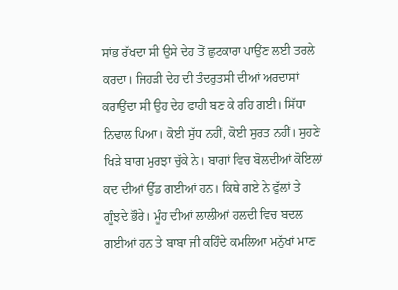ਸਾਂਭ ਰੱਖਦਾ ਸੀ ਉਸੇ ਦੇਹ ਤੋਂ ਛੁਟਕਾਰਾ ਪਾਉਂਣ ਲਈ ਤਰਲੇ ਕਰਦਾ। ਜਿਹੜੀ ਦੇਹ ਦੀ ਤੰਦਰੁਤਸੀ ਦੀਆਂ ਅਰਦਾਸਾਂ ਕਰਾਉਂਦਾ ਸੀ ਉਹ ਦੇਹ ਫਾਹੀ ਬਣ ਕੇ ਰਹਿ ਗਈ। ਸਿੱਧਾ ਨਿਢਾਲ ਪਿਆ। ਕੋਈ ਸੁੱਧ ਨਹੀਂ, ਕੋਈ ਸੁਰਤ ਨਹੀਂ। ਸੁਹਣੇ ਖਿੜੇ ਬਾਗ ਮੁਰਝਾ ਚੁੱਕੇ ਨੇ। ਬਾਗਾਂ ਵਿਚ ਬੋਲਦੀਆਂ ਕੋਇਲਾਂ ਕਦ ਦੀਆਂ ਉੱਡ ਗਈਆਂ ਹਨ। ਕਿਥੇ ਗਏ ਨੇ ਫੁੱਲਾਂ ਤੇ ਗੂੰਝਦੇ ਭੌਰੇ। ਮੂੰਹ ਦੀਆਂ ਲਾਲੀਆਂ ਹਲਦੀ ਵਿਚ ਬਦਲ ਗਈਆਂ ਹਨ ਤੇ ਬਾਬਾ ਜੀ ਕਹਿੰਦੇ ਕਮਲਿਆ ਮਨੁੱਖਾਂ ਮਾਣ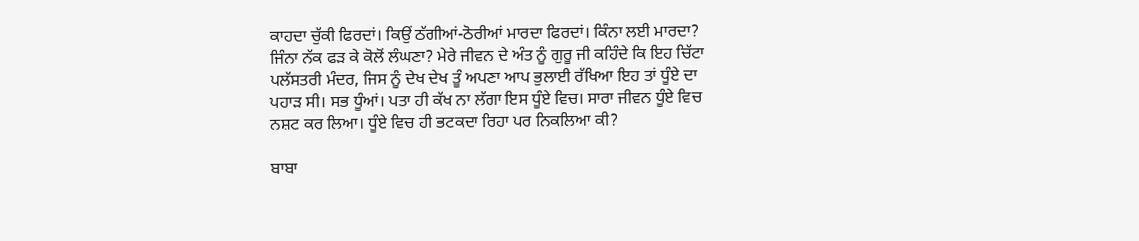ਕਾਹਦਾ ਚੁੱਕੀ ਫਿਰਦਾਂ। ਕਿਉਂ ਠੱਗੀਆਂ-ਠੋਰੀਆਂ ਮਾਰਦਾ ਫਿਰਦਾਂ। ਕਿੰਨਾ ਲਈ ਮਾਰਦਾ? ਜਿੰਨਾ ਨੱਕ ਫੜ ਕੇ ਕੋਲੋਂ ਲੰਘਣਾ? ਮੇਰੇ ਜੀਵਨ ਦੇ ਅੰਤ ਨੂੰ ਗੁਰੂ ਜੀ ਕਹਿੰਦੇ ਕਿ ਇਹ ਚਿੱਟਾ ਪਲੱਸਤਰੀ ਮੰਦਰ, ਜਿਸ ਨੂੰ ਦੇਖ ਦੇਖ ਤੂੰ ਅਪਣਾ ਆਪ ਭੁਲਾਈ ਰੱਖਿਆ ਇਹ ਤਾਂ ਧੂੰਏ ਦਾ ਪਹਾੜ ਸੀ। ਸਭ ਧੂੰਆਂ। ਪਤਾ ਹੀ ਕੱਖ ਨਾ ਲੱਗਾ ਇਸ ਧੂੰਏ ਵਿਚ। ਸਾਰਾ ਜੀਵਨ ਧੂੰਏ ਵਿਚ ਨਸ਼ਟ ਕਰ ਲਿਆ। ਧੂੰਏ ਵਿਚ ਹੀ ਭਟਕਦਾ ਰਿਹਾ ਪਰ ਨਿਕਲਿਆ ਕੀ?

ਬਾਬਾ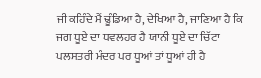ਜੀ ਕਹਿੰਦੇ ਮੈਂ ਢੂੰਡਿਆ ਹੈ, ਦੇਖਿਆ ਹੈ, ਜਾਣਿਆ ਹੈ ਕਿ ਜਗ ਧੂਏ ਦਾ ਧਵਲਹਰ ਹੈ ਯਾਨੀ ਧੂਏ ਦਾ ਚਿੱਟਾ ਪਲਸਤਰੀ ਮੰਦਰ ਪਰ ਧੂਆਂ ਤਾਂ ਧੂਆਂ ਹੀ ਹੈ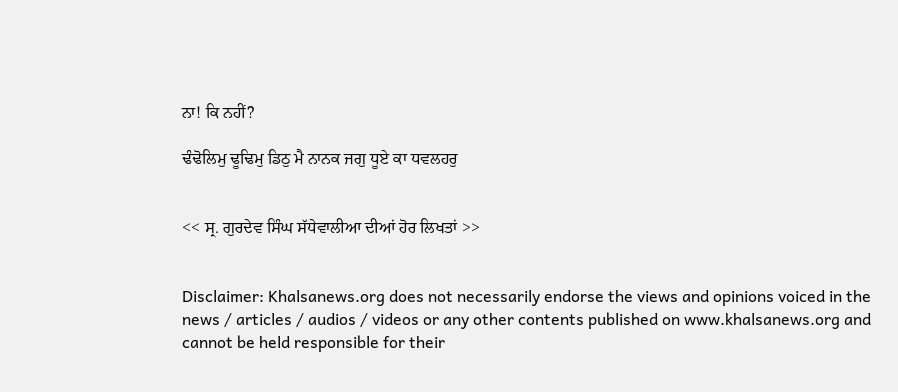ਨਾ! ਕਿ ਨਹੀਂ?

ਢੰਢੋਲਿਮੁ ਢੂਢਿਮੁ ਡਿਠੁ ਮੈ ਨਾਨਕ ਜਗੁ ਧੂਏ ਕਾ ਧਵਲਹਰੁ


<< ਸ੍ਰ. ਗੁਰਦੇਵ ਸਿੰਘ ਸੱਧੇਵਾਲੀਆ ਦੀਆਂ ਹੋਰ ਲਿਖਤਾਂ >>


Disclaimer: Khalsanews.org does not necessarily endorse the views and opinions voiced in the news / articles / audios / videos or any other contents published on www.khalsanews.org and cannot be held responsible for their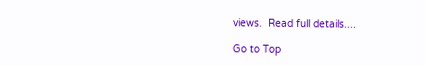views.  Read full details....

Go to Top